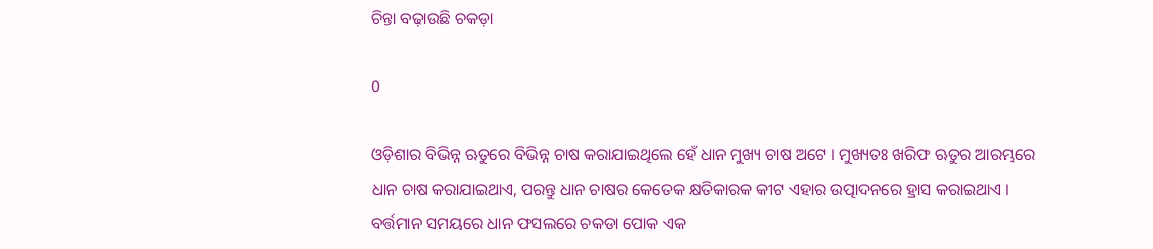ଚିନ୍ତା ବଢ଼ାଉଛି ଚକଡ଼ା

0

ଓଡ଼ିଶାର ବିଭିନ୍ନ ଋତୁରେ ବିଭିନ୍ନ ଚାଷ କରାଯାଇଥିଲେ ହେଁ ଧାନ ମୁଖ୍ୟ ଚାଷ ଅଟେ । ମୁଖ୍ୟତଃ ଖରିଫ ଋତୁର ଆରମ୍ଭରେ ଧାନ ଚାଷ କରାଯାଇଥାଏ, ପରନ୍ତୁ ଧାନ ଚାଷର କେତେକ କ୍ଷତିକାରକ କୀଟ ଏହାର ଉତ୍ପାଦନରେ ହ୍ରାସ କରାଇଥାଏ । ବର୍ତ୍ତମାନ ସମୟରେ ଧାନ ଫସଲରେ ଚକଡା ପୋକ ଏକ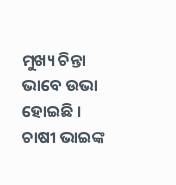ମୁଖ୍ୟ ଚିନ୍ତା ଭାବେ ଉଭା ହୋଇଛି । ଚାଷୀ ଭାଇଙ୍କ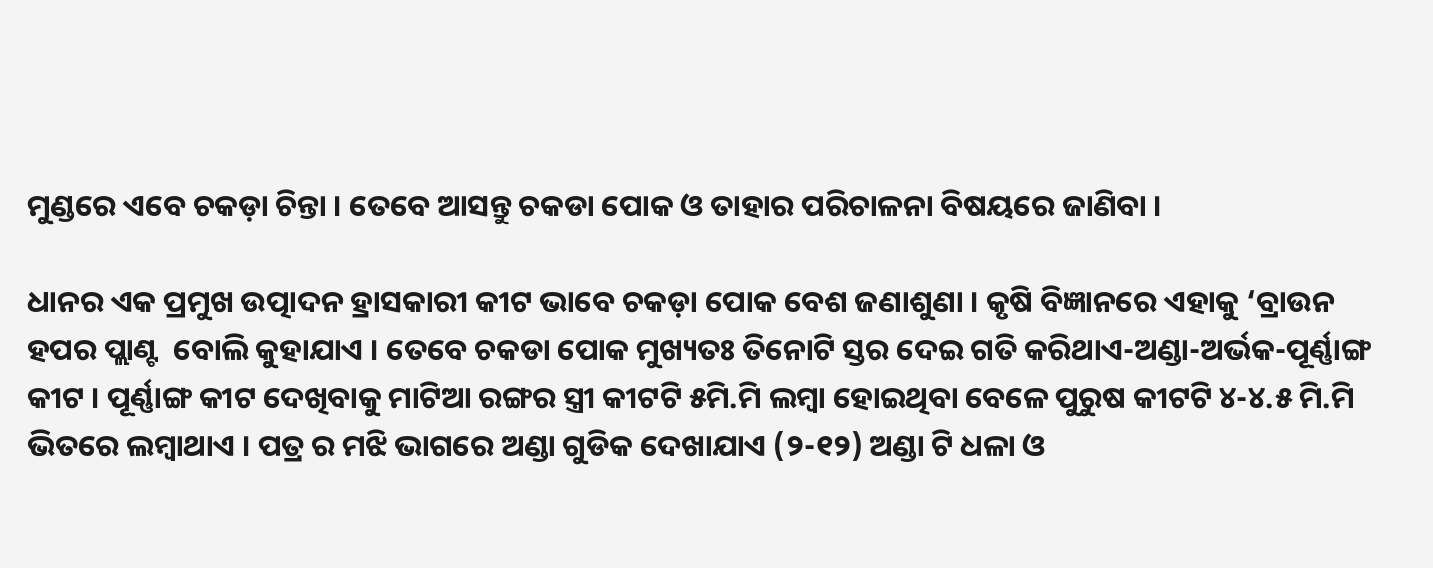ମୁଣ୍ଡରେ ଏବେ ଚକଡ଼ା ଚିନ୍ତା । ତେବେ ଆସନ୍ତୁ ଚକଡା ପୋକ ଓ ତାହାର ପରିଚାଳନା ବିଷୟରେ ଜାଣିବା ।

ଧାନର ଏକ ପ୍ରମୁଖ ଉତ୍ପାଦନ ହ୍ରାସକାରୀ କୀଟ ଭାବେ ଚକଡ଼ା ପୋକ ବେଶ ଜଣାଶୁଣା । କୃଷି ବିଜ୍ଞାନରେ ଏହାକୁ ‘ବ୍ରାଉନ ହପର ପ୍ଲାଣ୍ଟ  ବୋଲି କୁହାଯାଏ । ତେବେ ଚକଡା ପୋକ ମୁଖ୍ୟତଃ ତିନୋଟି ସ୍ତର ଦେଇ ଗତି କରିଥାଏ-ଅଣ୍ଡା-ଅର୍ଭକ-ପୂର୍ଣ୍ଣାଙ୍ଗ କୀଟ । ପୂର୍ଣ୍ଣାଙ୍ଗ କୀଟ ଦେଖିବାକୁ ମାଟିଆ ରଙ୍ଗର ସ୍ତ୍ରୀ କୀଟଟି ୫ମି.ମି ଲମ୍ବା ହୋଇଥିବା ବେଳେ ପୁରୁଷ କୀଟଟି ୪-୪.୫ ମି.ମି ଭିତରେ ଲମ୍ବାଥାଏ । ପତ୍ର ର ମଝି ଭାଗରେ ଅଣ୍ଡା ଗୁଡିକ ଦେଖାଯାଏ (୨-୧୨) ଅଣ୍ଡା ଟି ଧଳା ଓ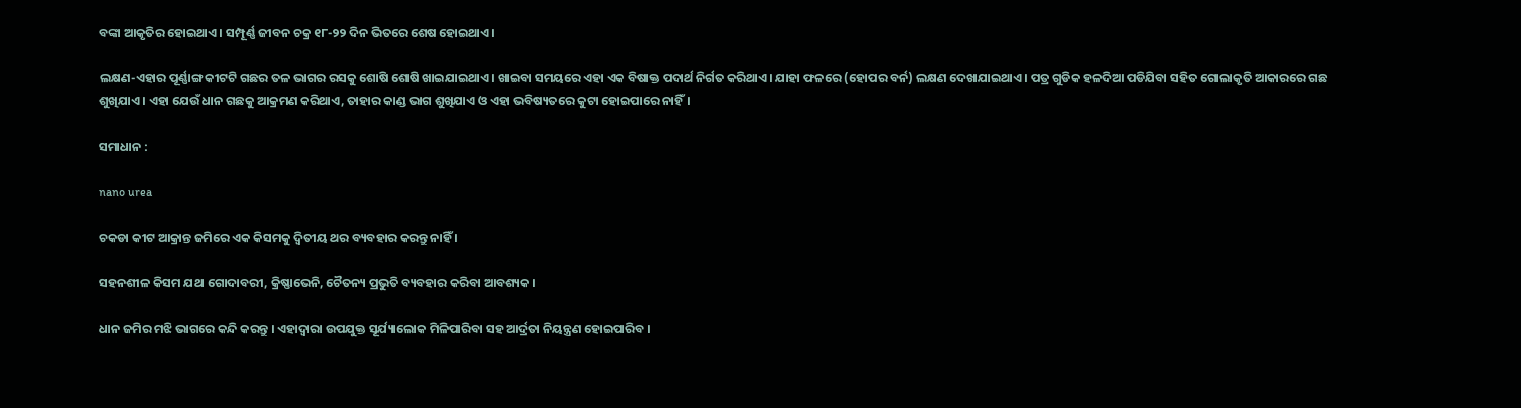ବଙ୍କା ଆକୃତିର ହୋଇଥାଏ । ସମ୍ପୂର୍ଣ୍ଣ ଜୀବନ ଚକ୍ର ୧୮-୨୨ ଦିନ ଭିତରେ ଶେଷ ହୋଇଥାଏ ।

ଲକ୍ଷଣ-ଏହାର ପୂର୍ଣ୍ଣାଙ୍ଗ କୀଟଟି ଗଛର ତଳ ଭାଗର ରସକୁ ଶୋଷି ଶୋଷି ଖାଇଯାଇଥାଏ । ଖାଇବା ସମୟରେ ଏହା ଏକ ବିଷାକ୍ତ ପଦାର୍ଥ ନିର୍ଗତ କରିଥାଏ । ଯାହା ଫଳରେ (ହୋପର ବର୍ନ) ଲକ୍ଷଣ ଦେଖାଯାଇଥାଏ । ପତ୍ର ଗୁଡିକ ହଳଦିଆ ପଡିଯିବା ସହିତ ଗୋଲାକୃତି ଆକାରରେ ଗଛ ଶୁଖିଯାଏ । ଏହା ଯେଉଁ ଧାନ ଗଛକୁ ଆକ୍ରମଣ କରିଥାଏ, ତାହାର କାଣ୍ଡ ଭାଗ ଶୁଖିଯାଏ ଓ ଏହା ଭବିଷ୍ୟତରେ କୁଟା ହୋଇପାରେ ନାହିଁ।

ସମାଧାନ :

nano urea

ଚକଡା କୀଟ ଆକ୍ରାନ୍ତ ଜମିରେ ଏକ କିସମକୁ ଦ୍ୱିତୀୟ ଥର ବ୍ୟବହାର କରନ୍ତୁ ନାହିଁ ।

ସହନଶୀଳ କିସମ ଯଥା ଗୋଦାବରୀ, କ୍ରିଷ୍ଣାଭେନି, ଚୈତନ୍ୟ ପ୍ରଭୁତି ବ୍ୟବହାର କରିବା ଆବଶ୍ୟକ ।

ଧାନ ଜମିର ମଝି ଭାଗରେ କନ୍ଦି କରନ୍ତୁ । ଏହାଦ୍ୱାରା ଉପଯୁକ୍ତ ସୂର୍ଯ୍ୟାଲୋକ ମିଳିପାରିବା ସହ ଆର୍ଦ୍ରତା ନିୟନ୍ତ୍ରଣ ହୋଇପାରିବ ।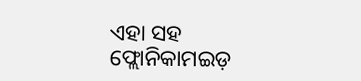ଏହା ସହ ଫ୍ଲୋନିକାମଇଡ଼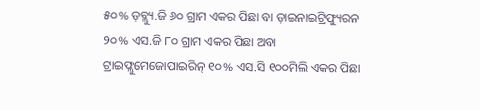୫୦% ଡ଼ବ୍ଲ୍ୟୁ.ଜି ୬୦ ଗ୍ରାମ ଏକର ପିଛା ବା ଡ଼ାଇନାଇଟ୍ରିଫ୍ୟୁରନ ୨୦% ଏସ.ଜି ୮୦ ଗ୍ରାମ ଏକର ପିଛା ଅବା ଟ୍ରାଇଫ୍ଲୁମେଜୋପାଇରିନ୍‌ ୧୦% ଏସ.ସି ୧୦୦ମିଲି ଏକର ପିଛା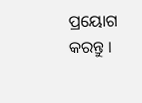ପ୍ରୟୋଗ କରନ୍ତୁ ।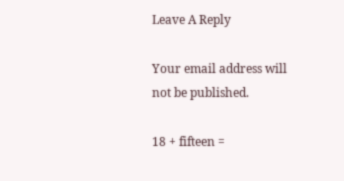Leave A Reply

Your email address will not be published.

18 + fifteen =